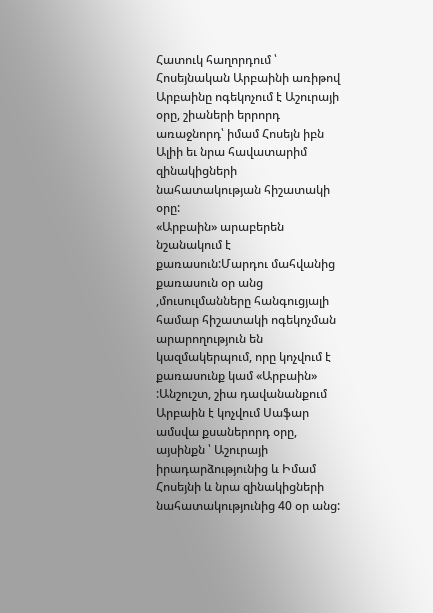Հատուկ հաղորդում ՝ Հոսեյնական Արբաինի առիթով
Արբաինը ոգեկոչում է Աշուրայի օրը, շիաների երրորդ առաջնորդ՝ իմամ Հոսեյն իբն Ալիի եւ նրա հավատարիմ զինակիցների նահատակության հիշատակի օրը:
«Արբաին» արաբերեն նշանակում է քառասուն:Մարդու մահվանից քառասուն օր անց ,մուսուլմանները հանգուցյալի համար հիշատակի ոգեկոչման արարողություն են կազմակերպում, որը կոչվում է քառասունք կամ «Արբաին» :Անշուշտ, շիա դավանանքում Արբաին է կոչվում Սաֆար ամսվա քսաներորդ օրը, այսինքն ՝ Աշուրայի իրադարձությունից և Իմամ Հոսեյնի և նրա զինակիցների նահատակությունից 40 օր անց: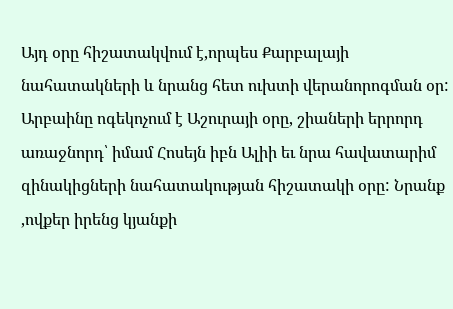Այդ օրը հիշատակվում է,որպես Քարբալայի նահատակների և նրանց հետ ուխտի վերանորոգման օր:
Արբաինը ոգեկոչում է Աշուրայի օրը, շիաների երրորդ առաջնորդ՝ իմամ Հոսեյն իբն Ալիի եւ նրա հավատարիմ զինակիցների նահատակության հիշատակի օրը: Նրանք ,ովքեր իրենց կյանքի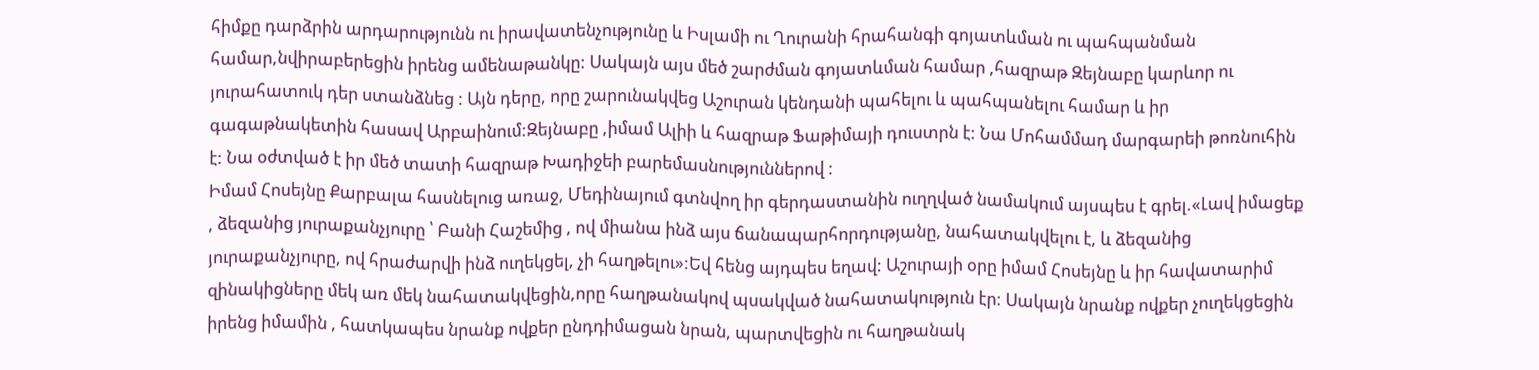հիմքը դարձրին արդարությունն ու իրավատենչությունը և Իսլամի ու Ղուրանի հրահանգի գոյատևման ու պահպանման համար,նվիրաբերեցին իրենց ամենաթանկը: Սակայն այս մեծ շարժման գոյատևման համար ,հազրաթ Զեյնաբը կարևոր ու յուրահատուկ դեր ստանձնեց : Այն դերը, որը շարունակվեց Աշուրան կենդանի պահելու և պահպանելու համար և իր գագաթնակետին հասավ Արբաինում:Զեյնաբը ,իմամ Ալիի և հազրաթ Ֆաթիմայի դուստրն է: Նա Մոհամմադ մարգարեի թոռնուհին է: Նա օժտված է իր մեծ տատի հազրաթ Խադիջեի բարեմասնություններով :
Իմամ Հոսեյնը Քարբալա հասնելուց առաջ, Մեդինայում գտնվող իր գերդաստանին ուղղված նամակում այսպես է գրել.«Լավ իմացեք , ձեզանից յուրաքանչյուրը ՝ Բանի Հաշեմից , ով միանա ինձ այս ճանապարհորդությանը, նահատակվելու է, և ձեզանից յուրաքանչյուրը, ով հրաժարվի ինձ ուղեկցել, չի հաղթելու»:Եվ հենց այդպես եղավ: Աշուրայի օրը իմամ Հոսեյնը և իր հավատարիմ զինակիցները մեկ առ մեկ նահատակվեցին,որը հաղթանակով պսակված նահատակություն էր: Սակայն նրանք ովքեր չուղեկցեցին իրենց իմամին , հատկապես նրանք ովքեր ընդդիմացան նրան, պարտվեցին ու հաղթանակ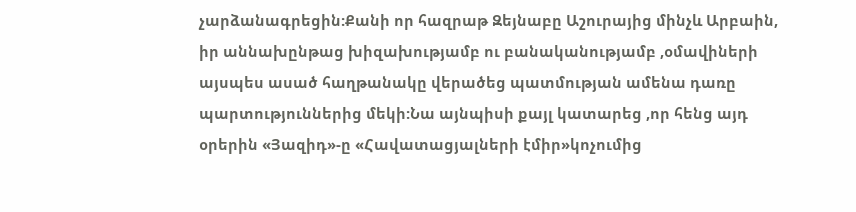չարձանագրեցին:Քանի որ հազրաթ Զեյնաբը Աշուրայից մինչև Արբաին, իր աննախընթաց խիզախությամբ ու բանականությամբ ,օմավիների այսպես ասած հաղթանակը վերածեց պատմության ամենա դառը պարտություններից մեկի:Նա այնպիսի քայլ կատարեց ,որ հենց այդ օրերին «Յազիդ»-ը «Հավատացյալների էմիր»կոչումից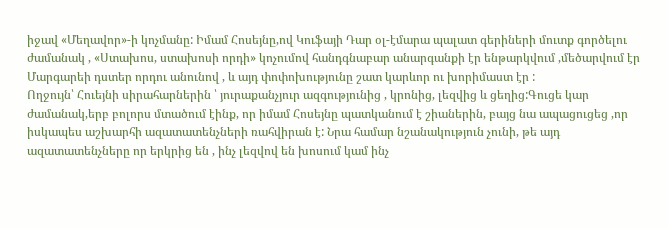իջավ «Մեղավոր»-ի կոչմանը: Իմամ Հոսեյնը,ով Կուֆայի Դար օլ-էմարա պալատ գերիների մուտք գործելու ժամանակ , «Ստախոս, ստախոսի որդի» կոչումով հանդգնաբար անարգանքի էր ենթարկվում ,մեծարվում էր Մարգարեի դստեր որդու անունով , և այդ փոփոխությունը շատ կարևոր ու խորիմաստ էր :
Ողջույն՝ Հուեյնի սիրահարներին ՝ յուրաքանչյուր ազգությունից , կրոնից, լեզվից և ցեղից:Գուցե կար ժամանակ,երբ բոլորս մտածում էինք, որ իմամ Հոսեյնը պատկանում է շիաներին, բայց նա ապացուցեց ,որ իսկապես աշխարհի ազատատենչների ռահվիրան է: Նրա համար նշանակություն չունի, թե այդ ազատատենչները որ երկրից են , ինչ լեզվով են խոսում կամ ինչ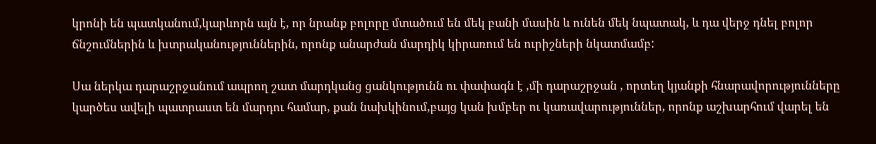կրոնի են պատկանում,կարևորն այն է, որ նրանք բոլորը մտածում են մեկ բանի մասին և ունեն մեկ նպատակ, և դա վերջ դնել բոլոր ճնշումներին և խտրականություններին, որոնք անարժան մարդիկ կիրառում են ուրիշների նկատմամբ:

Սա ներկա դարաշրջանում ապրող շատ մարդկանց ցանկությունն ու փափագն է ,մի դարաշրջան , որտեղ կյանքի հնարավորությունները կարծես ավելի պատրաստ են մարդու համար, քան նախկինում,բայց կան խմբեր ու կառավարություններ, որոնք աշխարհում վարել են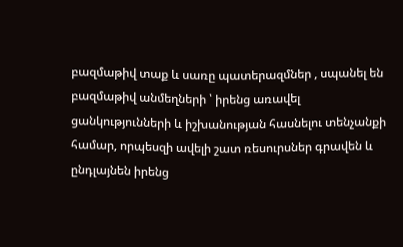բազմաթիվ տաք և սառը պատերազմներ , սպանել են բազմաթիվ անմեղների ՝ իրենց առավել ցանկությունների և իշխանության հասնելու տենչանքի համար, որպեսզի ավելի շատ ռեսուրսներ գրավեն և ընդլայնեն իրենց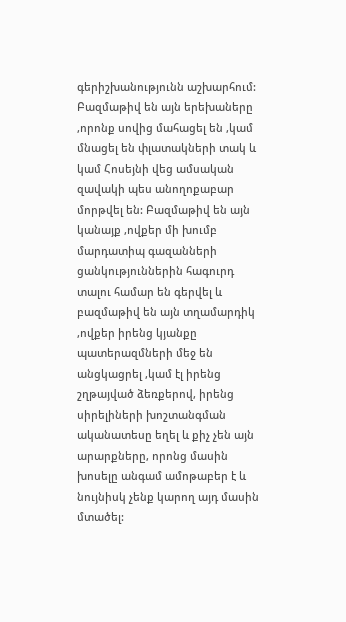գերիշխանությունն աշխարհում:
Բազմաթիվ են այն երեխաները ,որոնք սովից մահացել են ,կամ մնացել են փլատակների տակ և կամ Հոսեյնի վեց ամսական զավակի պես անողոքաբար մորթվել են: Բազմաթիվ են այն կանայք ,ովքեր մի խումբ մարդատիպ գազանների ցանկություններին հագուրդ տալու համար են գերվել և բազմաթիվ են այն տղամարդիկ ,ովքեր իրենց կյանքը պատերազմների մեջ են անցկացրել ,կամ էլ իրենց շղթայված ձեռքերով, իրենց սիրելիների խոշտանգման ականատեսը եղել և քիչ չեն այն արարքները, որոնց մասին խոսելը անգամ ամոթաբեր է և նույնիսկ չենք կարող այդ մասին մտածել: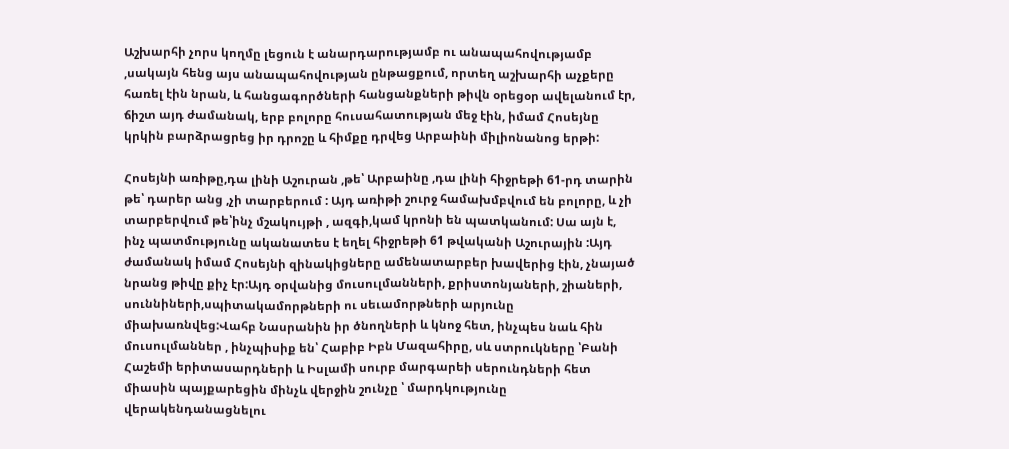Աշխարհի չորս կողմը լեցուն է անարդարությամբ ու անապահովությամբ ,սակայն հենց այս անապահովության ընթացքում, որտեղ աշխարհի աչքերը հառել էին նրան, և հանցագործների հանցանքների թիվն օրեցօր ավելանում էր, ճիշտ այդ ժամանակ, երբ բոլորը հուսահատության մեջ էին, իմամ Հոսեյնը կրկին բարձրացրեց իր դրոշը և հիմքը դրվեց Արբաինի միլիոնանոց երթի:

Հոսեյնի առիթը,դա լինի Աշուրան ,թե՝ Արբաինը ,դա լինի հիջրեթի 61-րդ տարին թե՝ դարեր անց ,չի տարբերում : Այդ առիթի շուրջ համախմբվում են բոլորը, և չի տարբերվում թե՝ինչ մշակույթի , ազգի,կամ կրոնի են պատկանում: Սա այն է, ինչ պատմությունը ականատես է եղել հիջրեթի 61 թվականի Աշուրային :Այդ ժամանակ իմամ Հոսեյնի զինակիցները ամենատարբեր խավերից էին, չնայած նրանց թիվը քիչ էր:Այդ օրվանից մուսուլմանների, քրիստոնյաների, շիաների, սուննիների,սպիտակամորթների ու սեւամորթների արյունը միախառնվեց:Վահբ Նասրանին իր ծնողների և կնոջ հետ, ինչպես նաև հին մուսուլմաններ , ինչպիսիք են՝ Հաբիբ Իբն Մազահիրը, սև ստրուկները ՝Բանի Հաշեմի երիտասարդների և Իսլամի սուրբ մարգարեի սերունդների հետ միասին պայքարեցին մինչև վերջին շունչը ՝ մարդկությունը վերակենդանացնելու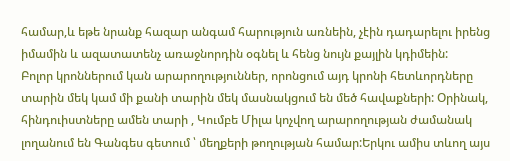համար,և եթե նրանք հազար անգամ հարություն առնեին, չէին դադարելու իրենց իմամին և ազատատենչ առաջնորդին օգնել և հենց նույն քայլին կդիմեին:
Բոլոր կրոններում կան արարողություններ, որոնցում այդ կրոնի հետևորդները տարին մեկ կամ մի քանի տարին մեկ մասնակցում են մեծ հավաքների: Օրինակ, հինդուիստները ամեն տարի , Կումբե Միլա կոչվող արարողության ժամանակ լողանում են Գանգես գետում ՝ մեղքերի թողության համար:Երկու ամիս տևող այս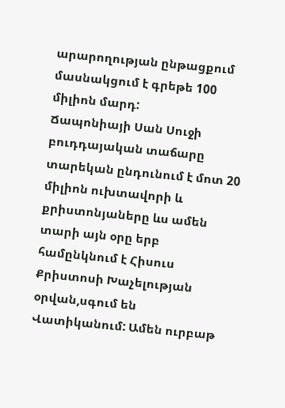արարողության ընթացքում մասնակցում է գրեթե 100 միլիոն մարդ:
Ճապոնիայի Սան Սուջի բուդդայական տաճարը տարեկան ընդունում է մոտ 20 միլիոն ուխտավորի և քրիստոնյաները ևս ամեն տարի այն օրը երբ համընկնում է Հիսուս Քրիստոսի Խաչելության օրվան,սգում են Վատիկանում: Ամեն ուրբաթ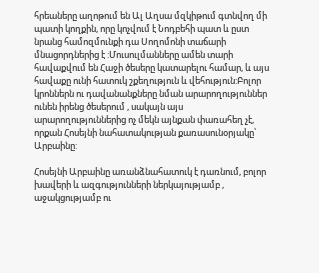հրեաները աղոթում են Ալ Աղսա մզկիթում գտնվող մի պատի կողքին, որը կոչվում է Նոդբեհի պատ և ըստ նրանց համոզմունքի դա Սողոմոնի տաճարի մնացորդներից է :Մուսուլմանները ամեն տարի հավաքվում են Հաջի ծեսերը կատարելու համար, և այս հավաքը ունի հատուկ շքեղություն և վեհություն:Բոլոր կրոններն ու դավանանքները նման արարողություններ ունեն իրենց ծեսերում , սակայն այս արարողություններից ոչ մեկն այնքան փառահեղ չէ, որքան Հոսեյնի նահատակության քառասունօրյակը՝ Արբաինը:

Հոսեյնի Արբաինը առանձնահատուկ է դառնում, բոլոր խավերի և ազգությունների ներկայությամբ , աջակցությամբ ու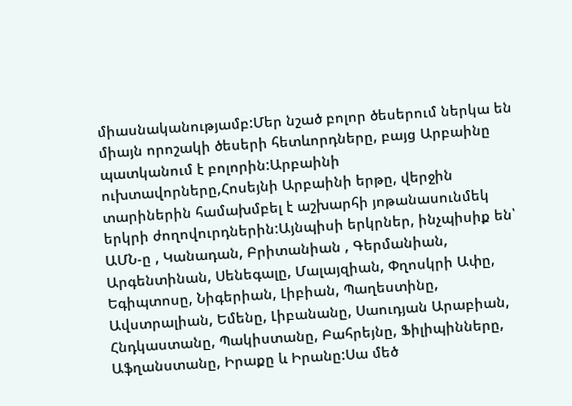միասնականությամբ:Մեր նշած բոլոր ծեսերում ներկա են միայն որոշակի ծեսերի հետևորդները, բայց Արբաինը պատկանում է բոլորին:Արբաինի ուխտավորները,Հոսեյնի Արբաինի երթը, վերջին տարիներին համախմբել է աշխարհի յոթանասունմեկ երկրի ժողովուրդներին:Այնպիսի երկրներ, ինչպիսիք են՝ ԱՄՆ-ը , Կանադան, Բրիտանիան , Գերմանիան, Արգենտինան, Սենեգալը, Մալայզիան, Փղոսկրի Ափը, Եգիպտոսը, Նիգերիան, Լիբիան, Պաղեստինը, Ավստրալիան, Եմենը, Լիբանանը, Սաուդյան Արաբիան, Հնդկաստանը, Պակիստանը, Բահրեյնը, Ֆիլիպինները, Աֆղանստանը, Իրաքը և Իրանը:Սա մեծ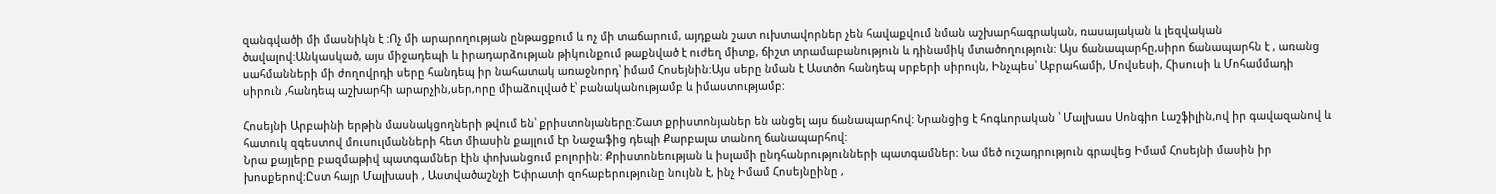զանգվածի մի մասնիկն է :Ոչ մի արարողության ընթացքում և ոչ մի տաճարում, այդքան շատ ուխտավորներ չեն հավաքվում նման աշխարհագրական, ռասայական և լեզվական ծավալով:Անկասկած, այս միջադեպի և իրադարձության թիկունքում թաքնված է ուժեղ միտք, ճիշտ տրամաբանություն և դինամիկ մտածողություն: Այս ճանապարհը,սիրո ճանապարհն է , առանց սահմանների մի ժողովրդի սերը հանդեպ իր նահատակ առաջնորդ՝ իմամ Հոսեյնին:Այս սերը նման է Աստծո հանդեպ սրբերի սիրույն, Ինչպես՝ Աբրահամի, Մովսեսի, Հիսուսի և Մոհամմադի սիրուն ,հանդեպ աշխարհի արարչին,սեր,որը միաձուլված է՝ բանականությամբ և իմաստությամբ:

Հոսեյնի Արբաինի երթին մասնակցողների թվում են՝ քրիստոնյաները:Շատ քրիստոնյաներ են անցել այս ճանապարհով: Նրանցից է հոգևորական ՝ Մալխաս Սոնգիո Լաշֆիլին,ով իր գավազանով և հատուկ զգեստով մուսուլմանների հետ միասին քայլում էր Նաջաֆից դեպի Քարբալա տանող ճանապարհով:
Նրա քայլերը բազմաթիվ պատգամներ էին փոխանցում բոլորին: Քրիստոնեության և իսլամի ընդհանրությունների պատգամներ: Նա մեծ ուշադրություն գրավեց Իմամ Հոսեյնի մասին իր խոսքերով:Ըստ հայր Մալխասի , Աստվածաշնչի Եփրատի զոհաբերությունը նույնն է, ինչ Իմամ Հոսեյնըինը ,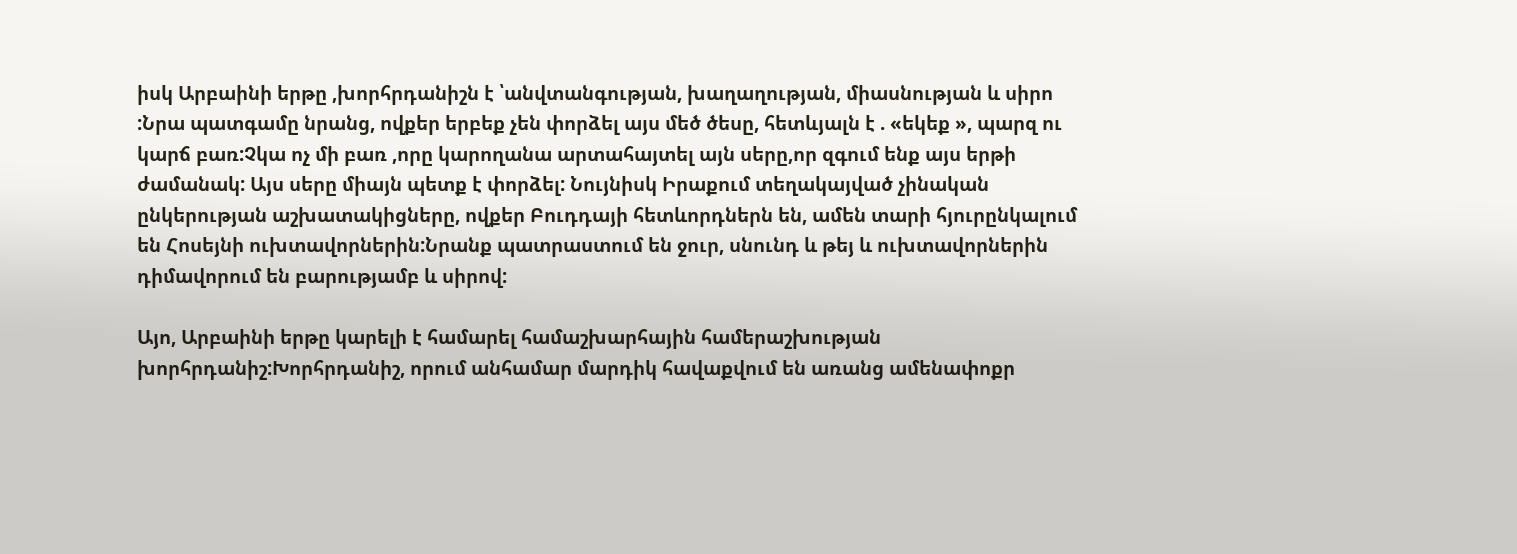իսկ Արբաինի երթը ,խորհրդանիշն է ՝անվտանգության, խաղաղության, միասնության և սիրո :Նրա պատգամը նրանց, ովքեր երբեք չեն փորձել այս մեծ ծեսը, հետևյալն է . «եկեք », պարզ ու կարճ բառ:Չկա ոչ մի բառ ,որը կարողանա արտահայտել այն սերը,որ զգում ենք այս երթի ժամանակ: Այս սերը միայն պետք է փորձել: Նույնիսկ Իրաքում տեղակայված չինական ընկերության աշխատակիցները, ովքեր Բուդդայի հետևորդներն են, ամեն տարի հյուրընկալում են Հոսեյնի ուխտավորներին:Նրանք պատրաստում են ջուր, սնունդ և թեյ և ուխտավորներին դիմավորում են բարությամբ և սիրով:

Այո, Արբաինի երթը կարելի է համարել համաշխարհային համերաշխության խորհրդանիշ:Խորհրդանիշ, որում անհամար մարդիկ հավաքվում են առանց ամենափոքր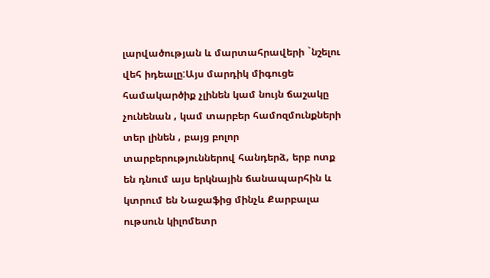լարվածության և մարտահրավերի `նշելու վեհ իդեալը:Այս մարդիկ միգուցե համակարծիք չլինեն կամ նույն ճաշակը չունենան , կամ տարբեր համոզմունքների տեր լինեն , բայց բոլոր տարբերություններով հանդերձ, երբ ոտք են դնում այս երկնային ճանապարհին և կտրում են Նաջաֆից մինչև Քարբալա ութսուն կիլոմետր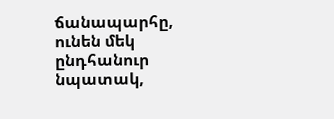ճանապարհը, ունեն մեկ ընդհանուր նպատակ,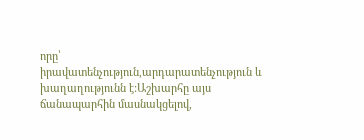որը՝ իրավատենչություն,արդարատենչություն և խաղաղությունն է:Աշխարհը այս ճանապարհին մասնակցելով,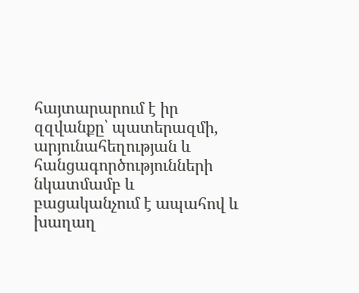հայտարարում է իր զզվանքը՝ պատերազմի, արյունահեղության և հանցագործությունների նկատմամբ և բացականչում է ապահով և խաղաղ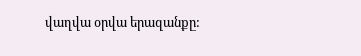վաղվա օրվա երազանքը: